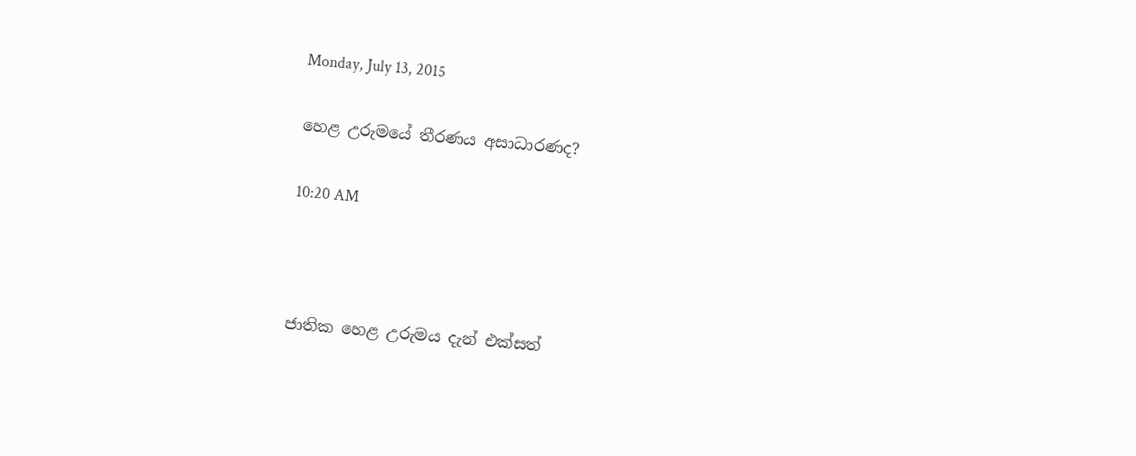Monday, July 13, 2015

හෙළ උරුමයේ තීරණය අසාධාරණද?

10:20 AM



ජාතික හෙළ උරුමය දැන් එක්සත්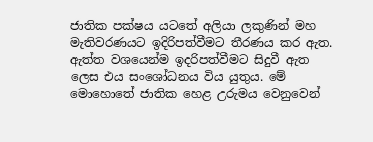ජාතික පක්ෂය යටතේ අලියා ලකුණින් මහ මැතිවරණයට ඉදිරිපත්වීමට තීරණය කර ඇත. ඇත්ත වශයෙන්ම ඉදරිපත්වීමට සිදුවී ඇත ලෙස එය සංශෝධනය විය යුතුය. මේ මොහොතේ ජාතික හෙළ උරුමය වෙනුවෙන්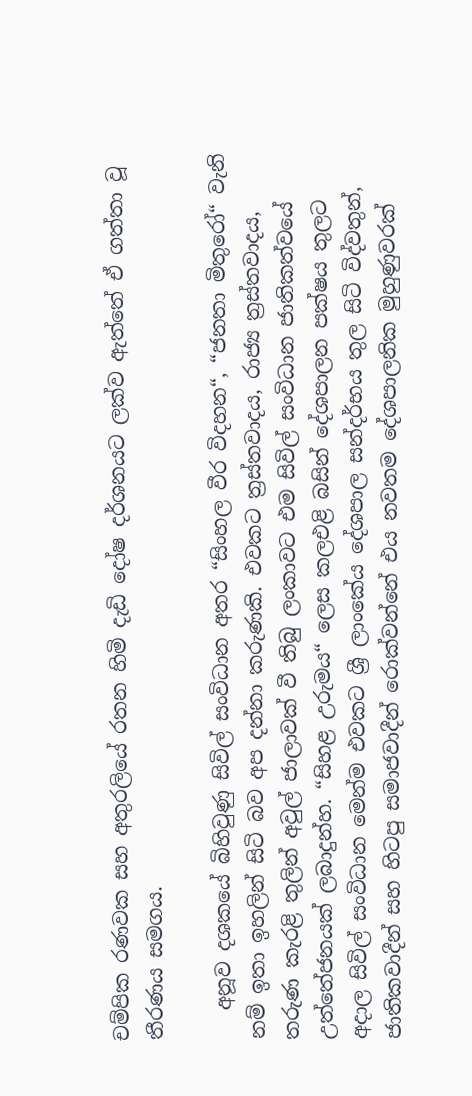චම්පික රණවක සහ අතුරලියේ රතන හිමි දැඩි දෝෂ දර්ශනයට ලක්ව ඇත්තේ ඒ ගත්තා වූ තීරණය සමගය.

   අනූව දශකයේ බිහිවුණු සිවිල් සංවිධාන අතර “සිංහල වීර විදහන“, “ජනතා මිතුරෝ“ වැනි නම් ඉතා ඉහලින් සිටි බව අප දන්නා කරුණකි. එවකට ත්‍රස්තවාදය, රාජ්‍ය ත්‍රස්තවාදය, තරුණ කැරළි තුලින් අවුල් ජාලාවක් වී තිබු ලංකාවට එම සිවිල් සංවිධාන ජාතිකත්වයේ උත්තේජනයක් ලබාදුන්හ. “සිහළ උරුමය“ ලෙස කලඑළි බසින් දේශපාලන පක්ෂය තුලට අදාල සිවිල් සංවිධාන මෙන්ම එවකට ශ්‍රී ලාංකේය දේශපාල සන්දර්භය තුල සිටි විද්වතුන්, ජාතිකවාදීන් සහ හිටපු සමාජවාදීන් රොක්වන්නේ එය නවතම දේශපාලනික මුහුණුවරක්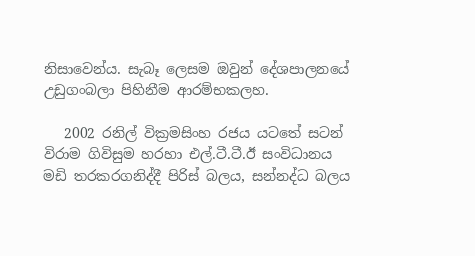නිසාවෙන්ය. සැබෑ ලෙසම ඔවුන් දේශපාලනයේ උඩුගංබලා පිහිනීම ආරම්භකලහ.

   2002 රනිල් වික්‍රමසිංහ රජය යටතේ සටන් විරාම ගිවිසුම හරහා එල්.ටී.ටී.ඊ සංවිධානය මඩි තරකරගනිද්දී පිරිස් බලය, සන්නද්ධ බලය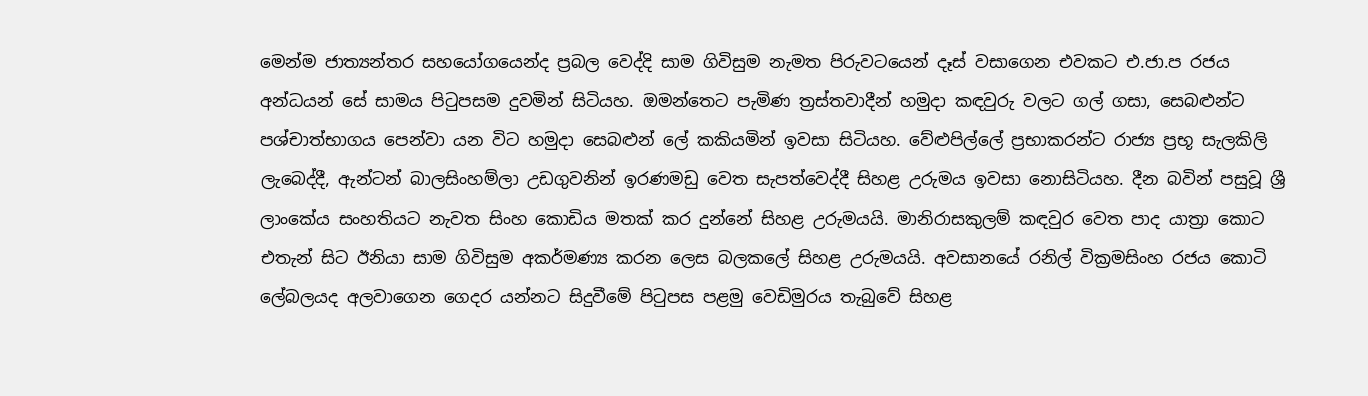මෙන්ම ජාත්‍යන්තර සහයෝගයෙන්ද ප්‍රබල වෙද්දි සාම ගිවිසුම නැමත පිරුවටයෙන් දෑස් වසාගෙන එවකට එ.ජා.ප රජය අන්ධයන් සේ සාමය පිටුපසම දුවමින් සිටියහ. ඔමන්තෙට පැමිණ ත්‍රස්තවාදීන් හමුදා කඳවුරු වලට ගල් ගසා, සෙබළුන්ට පශ්චාත්භාගය පෙන්වා යන විට හමුදා සෙබළුන් ලේ කකියමින් ඉවසා සිටියහ. වේළුපිල්ලේ ප්‍රභාකරන්ට රාජ්‍ය ප්‍රභූ සැලකිලි ලැබෙද්දී, ඇන්ටන් බාලසිංහම්ලා උඩගුවනින් ඉරණමඩු වෙත සැපත්වෙද්දී සිහළ උරුමය ඉවසා නොසිටියහ. දීන බවින් පසුවූ ශ්‍රී ලාංකේය සංහතියට නැවත සිංහ කොඩිය මතක් කර දුන්නේ සිහළ උරුමයයි. මානිරාසකුලම් කඳවුර වෙත පාද යාත්‍රා කොට එතැන් සිට ඊනියා සාම ගිවිසුම අකර්මණ්‍ය කරන ලෙස බලකලේ සිහළ උරුමයයි. අවසානයේ රනිල් වික්‍රමසිංහ රජය කොටි ලේබලයද අලවාගෙන ගෙදර යන්නට සිදුවීමේ පිටුපස පළමු වෙඩිමුරය තැබුවේ සිහළ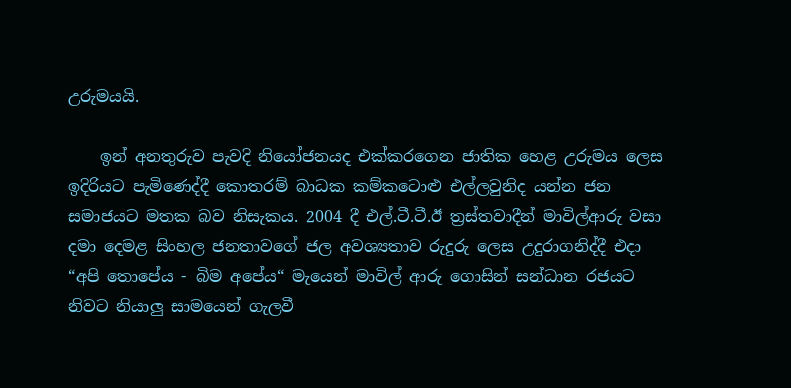උරුමයයි.

    ඉන් අනතුරුව පැවදි නියෝජනයද එක්කරගෙන ජාතික හෙළ උරුමය ලෙස ඉදිරියට පැමිණෙද්දී කොතරම් බාධක කම්කටොළු එල්ලවුනිද යන්න ජන සමාජයට මතක බව නිසැකය. 2004 දී එල්.ටී.ටී.ඊ ත්‍රස්තවාදීන් මාවිල්ආරු වසා දමා දෙමළ සිංහල ජනතාවගේ ජල අවශ්‍යතාව රුදුරු ලෙස උදුරාගනිද්දී එදා “අපි තොපේය - බිම අපේය“ මැයෙන් මාවිල් ආරු ගොසින් සන්ධාන රජයට නිවට නියාලු සාමයෙන් ගැලවී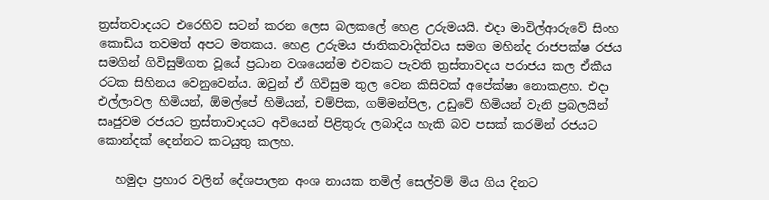ත්‍රස්තවාදයට එරෙහිව සටන් කරන ලෙස බලකලේ හෙළ උරුමයයි. එදා මාවිල්ආරුවේ සිංහ කොඩිය තවමත් අපට මතකය. හෙළ උරුමය ජාතිකවාදිත්වය සමග මහින්ද රාජපක්ෂ රජය සමගින් ගිවිසුම්ගත වූයේ ප්‍රධාන වශයෙන්ම එවකට පැවති ත්‍රස්තාවදය පරාජය කල ඒකීය රටක සිහිනය වෙනුවෙන්ය. ඔවුන් ඒ ගිවිසුම තුල වෙන කිසිවක් අපේක්ෂා නොකළහ. එදා එල්ලාවල හිමියන්, ඕමල්පේ හිමියන්, චම්පික, ගම්මන්පිල, උඩුවේ හිමියන් වැනි ප්‍රබලයින් සෘජුවම රජයට ත්‍රස්තාවාදයට අවියෙන් පිළිතුරු ලබාදිය හැකි බව පසක් කරමින් රජයට කොන්දක් දෙන්නට කටයුතු කලහ.

   හමුදා ප්‍රහාර වලින් දේශපාලන අංශ නායක තමිල් සෙල්වම් මිය ගිය දිනට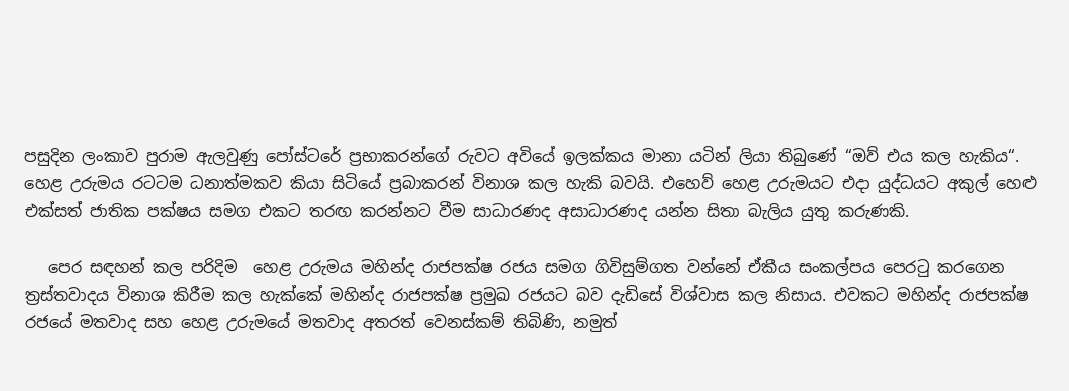පසුදින ලංකාව පුරාම ඇලවුණු පෝස්ටරේ ප්‍රභාකරන්ගේ රුවට අවියේ ඉලක්කය මානා යටින් ලියා තිබුණේ “ඔව් එය කල හැකිය“. හෙළ උරුමය රටටම ධනාත්මකව කියා සිටියේ ප්‍රබාකරන් විනාශ කල හැකි බවයි. එහෙව් හෙළ උරුමයට එදා යුද්ධයට අකුල් හෙළු එක්සත් ජාතික පක්ෂය සමග එකට තරඟ කරන්නට වීම සාධාරණද අසාධාරණද යන්න සිතා බැලිය යුතු කරුණකි.

   පෙර සඳහන් කල පරිදිම  හෙළ උරුමය මහින්ද රාජපක්ෂ රජය සමග ගිවිසුම්ගත වන්නේ ඒකීය සංකල්පය පෙරටු කරගෙන ත්‍රස්තවාදය විනාශ කිරීම කල හැක්කේ මහින්ද රාජපක්ෂ ප්‍රමුඛ රජයට බව දැඩිසේ විශ්වාස කල නිසාය. එවකට මහින්ද රාජපක්ෂ රජයේ මතවාද සහ හෙළ උරුමයේ මතවාද අතරත් වෙනස්කම් තිබිණි, නමුත්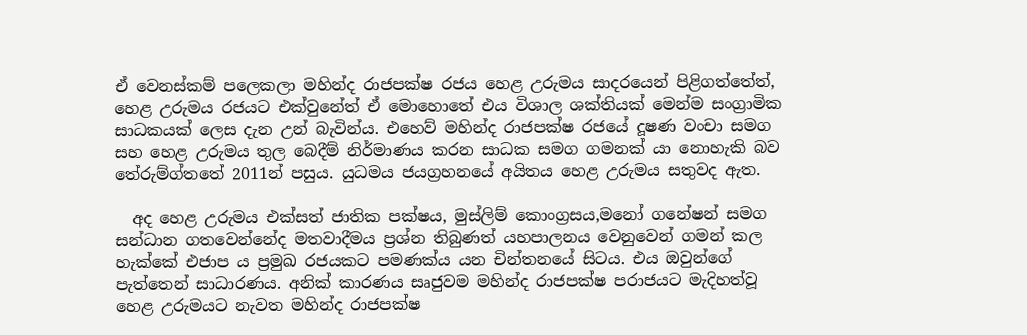ඒ වෙනස්කම් පලෙකලා මහින්ද රාජපක්ෂ රජය හෙළ උරුමය සාදරයෙන් පිළිගත්තේත්, හෙළ උරුමය රජයට එක්වුනේත් ඒ මොහොතේ එය විශාල ශක්තියක් මෙන්ම සංග්‍රාමික සාධකයක් ලෙස දැන උන් බැවින්ය. එහෙව් මහින්ද රාජපක්ෂ රජයේ දූෂණ වංචා සමග සහ හෙළ උරුමය තුල බෙදීම් නිර්මාණය කරන සාධක සමග ගමනක් යා නොහැකි බව තේරුම්ග්තතේ 2011න් පසුය. යුධමය ජයග්‍රහනයේ අයිතය හෙළ උරුමය සතුවද ඇත.

  අද හෙළ උරුමය එක්සත් ජාතික පක්ෂය, මුස්ලිම් කොංග්‍රසය,මනෝ ගනේෂන් සමග සන්ධාන ගතවෙන්නේද මතවාදීමය ප්‍රශ්න තිබුණත් යහපාලනය වෙනුවෙන් ගමන් කල හැක්කේ එජාප ය ප්‍රමුඛ රජයකට පමණක්ය යන චින්තනයේ සිටය. එය ඔවුන්ගේ පැත්තෙන් සාධාරණය. අනික් කාරණය සෘජුවම මහින්ද රාජපක්ෂ පරාජයට මැදිහත්වූ හෙළ උරුමයට නැවත මහින්ද රාජපක්ෂ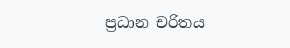ප්‍රධාන චරිතය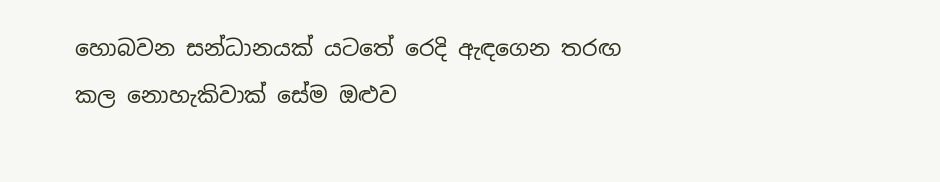හොබවන සන්ධානයක් යටතේ රෙදි ඇඳගෙන තරඟ කල නොහැකිවාක් සේම ඔළුව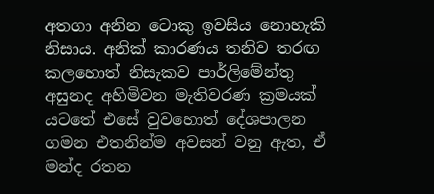අතගා අනින ටොකු ඉවසිය නොහැකි නිසාය. අනික් කාරණය තනිව තරඟ කලහොත් නිසැකව පාර්ලිමේන්තු අසුනද අහිමිවන මැතිවරණ ක්‍රමයක් යටතේ එසේ වුවහොත් දේශපාලන ගමන එතනින්ම අවසන් වනු ඇත, ඒ මන්ද රතන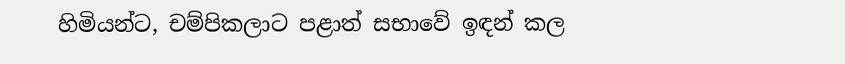හිමියන්ට, චම්පිකලාට පළාත් සභාවේ ඉඳන් කල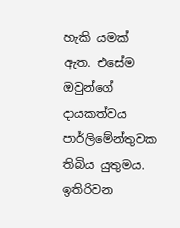හැකි යමක් ඇත. එසේම ඔවුන්ගේ දායකත්වය පාර්ලිමේන්තුවක තිබිය යුතුමය. ඉතිරිවන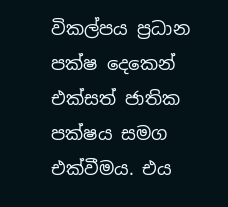විකල්පය ප්‍රධාන පක්ෂ දෙකෙන් එක්සත් ජාතික පක්ෂය සමග එක්වීමය. එය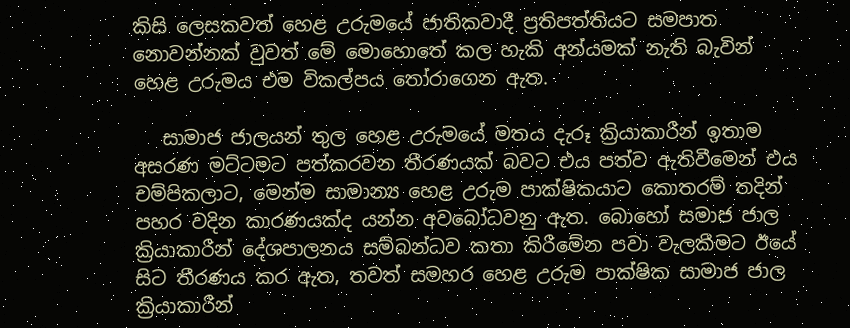කිසි ලෙසකවත් හෙළ උරුමයේ ජාතිකවාදී ප්‍රතිපත්තියට සමපාත නොවන්නක් වුවත් මේ මොහොතේ කල හැකි අන්යමක් නැති බැවින් හෙළ උරුමය එම විකල්පය තෝරාගෙන ඇත.

   සාමාජ ජාලයන් තුල හෙළ උරුමයේ මතය දැරූ ක්‍රියාකාරීන් ඉතාම අසරණ මට්ටමට පත්කරවන තීරණයක් බවට එය පත්ව ඇතිවීමෙන් එය චම්පිකලාට, මෙන්ම සාමාන්‍ය හෙළ උරුම පාක්ෂිකයාට කොතරම් තදින් පහර වදින කාරණයක්ද යන්න අවබෝධවනු ඇත. බොහෝ සමාජ ජාල ක්‍රියාකාරීන් දේශපාලනය සම්බන්ධව කතා කිරීමේන පවා වැලකීමට ඊයේ සිට තීරණය කර ඇත, තවත් සමහර හෙළ උරුම පාක්ෂික සාමාජ ජාල ක්‍රියාකාරීන්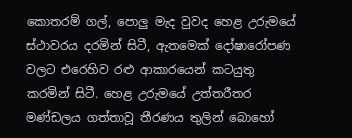කොතරම් ගල්, පොලු මැද වුවද හෙළ උරුමයේ ස්ථාවරය දරමින් සිටී, ඇතමෙක් දෝෂාරෝපණ වලට එරෙහිව රළු ආකාරයෙන් කටයුතු කරමින් සිටී. හෙළ උරුමයේ උත්තරීතර මණ්ඩලය ගත්තාවූ තීරණය තුලින් බොහෝ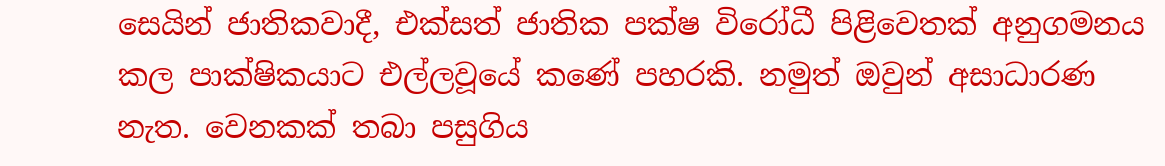සෙයින් ජාතිකවාදී, එක්සත් ජාතික පක්ෂ විරෝධී පිළිවෙතක් අනුගමනය කල පාක්ෂිකයාට එල්ලවූයේ කණේ පහරකි. නමුත් ඔවුන් අසාධාරණ නැත. වෙනකක් තබා පසුගිය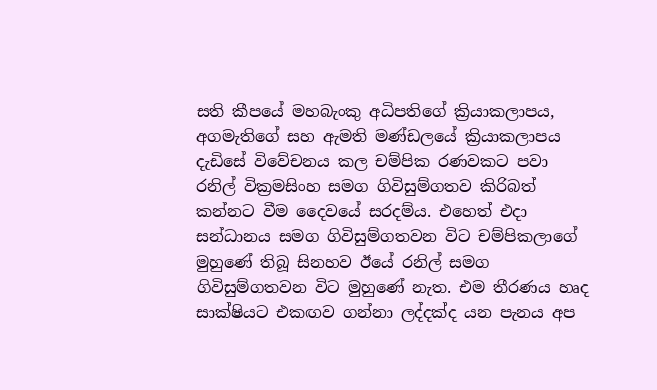සති කීපයේ මහබැංකු අධිපතිගේ ක්‍රියාකලාපය, අගමැතිගේ සහ ඇමති මණ්ඩලයේ ක්‍රියාකලාපය දැඩිසේ විවේචනය කල චම්පික රණවකට පවා රනිල් වික්‍රමසිංහ සමග ගිවිසුම්ගතව කිරිබත් කන්නට වීම දෛවයේ සරදම්ය. එහෙත් එදා සන්ධානය සමග ගිවිසුම්ගතවන විට චම්පිකලාගේ මුහුණේ තිබූ සිනහව ඊයේ රනිල් සමග ගිවිසුම්ගතවන විට මුහුණේ නැත. එම තීරණය හෘද සාක්ෂියට එකඟව ගන්නා ලද්දක්ද යන පැනය අප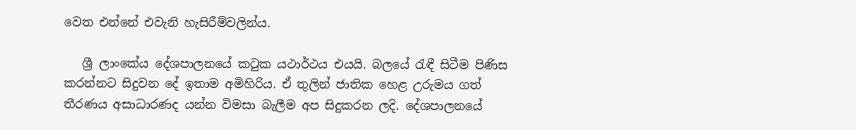වෙත එන්නේ එවැනි හැසිරීම්වලින්ය.

   ශ්‍රී ලාංකේය දේශපාලනයේ කටුක යථාර්ථය එයයි. බලයේ රැඳී සිටීම පිණිස කරන්නට සිදුවන දේ ඉතාම අමිහිරිය. ඒ තුලින් ජාතික හෙළ උරුමය ගත් තීරණය අසාධාරණද යන්න විමසා බැලීම අප සිදුකරන ලදි. දේශපාලනයේ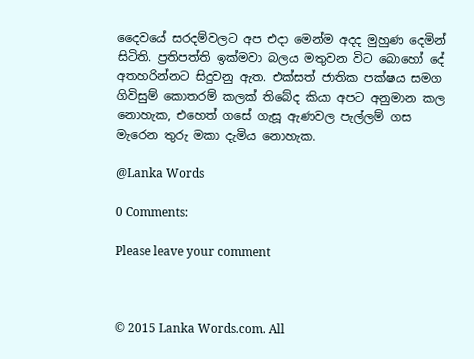දෛවයේ සරදම්වලට අප එදා මෙන්ම අදද මුහුණ දෙමින් සිටිති. ප්‍රතිපත්ති ඉක්මවා බලය මතුවන විට බොහෝ දේ අතහරින්නට සිදුවනු ඇත. එක්සත් ජාතික පක්ෂය සමග ගිවිසුම් කොතරම් කලක් තිබේද කියා අපට අනුමාන කල නොහැක, එහෙත් ගසේ ගැසූ ඇණවල පැල්ලම් ගස මැරෙන තුරු මකා දැමිය නොහැක.

@Lanka Words

0 Comments:

Please leave your comment



© 2015 Lanka Words.com. All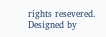rights resevered. Designed by